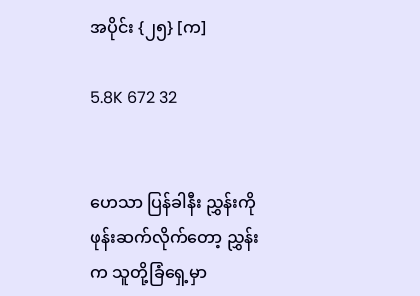အပိုင်း {၂၅} [က]

5.8K 672 32


ဟေသာ ပြန်ခါနီး ညွှန်းကိုဖုန်းဆက်လိုက်တော့ ညွှန်းက သူတို့ခြံရှေ့မှာ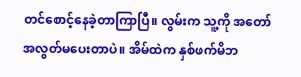တင်စောင့်နေခဲ့တာကြာပြီ။ လွမ်းက သူ့ကို အတော်အလွတ်မပေးတာပဲ။ အိမ်ထဲက နှစ်ဖက်မိဘ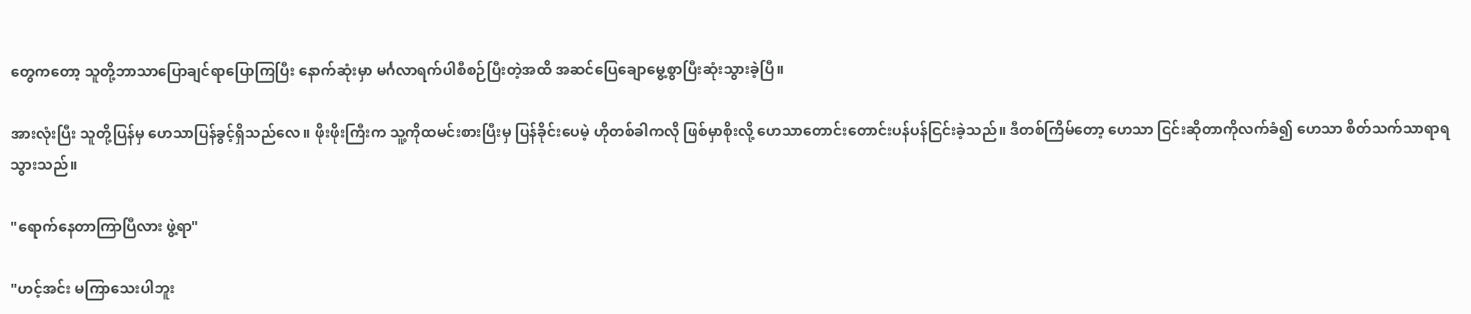တွေကတော့ သူတို့ဘာသာပြောချင်ရာပြောကြပြီး နောက်ဆုံးမှာ မင်္ဂလာရက်ပါစီစဉ်ပြီးတဲ့အထိ အဆင်ပြေချောမွေ့စွာပြီးဆုံးသွားခဲ့ပြီ။

အားလုံးပြီး သူတို့ပြန်မှ ဟေသာပြန်ခွင့်ရှိသည်လေ။ ဖိုးဖိုးကြီးက သူ့ကိုထမင်းစားပြီးမှ ပြန်ခိုင်းပေမဲ့ ဟိုတစ်ခါကလို ဖြစ်မှာစိုးလို့ ဟေသာတောင်းတောင်းပန်ပန်ငြင်းခဲ့သည်။ ဒီတစ်ကြိမ်တော့ ဟေသာ ငြင်းဆိုတာကိုလက်ခံ၍ ဟေသာ စိတ်သက်သာရာရသွားသည်။

"ရောက်နေတာကြာပြီလား ဖွဲ့ရာ"

"ဟင့်အင်း မကြာသေးပါဘူး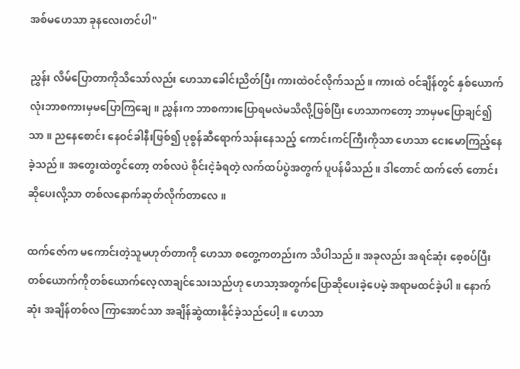အစ်မဟေသာ ခုနလေးတင်ပါ"

ညွှန်း လိမ်ပြောတာကိုသိသော်လည်း ဟေသာခေါင်းညိတ်ပြီး ကားထဲဝင်လိုက်သည်။ ကားထဲ ဝင်ချိန်တွင် နှစ်ယောက်လုံးဘာစကားမှမပြောကြချေ။ ညွှန်းက ဘာစကားပြောရမလဲမသိလို့ဖြစ်ပြီး ဟေသာကတော့ ဘာမှမပြောချင်၍သာ။ ညနေစောင်း နေဝင်ခါနီးဖြစ်၍ ပုစွန်ဆီရောက်သန်းနေသည့် ကောင်းကင်ကြီးကိုသာ ဟေသာ ငေးမောကြည့်နေခဲ့သည်။ အတွေးထဲတွင်တော့ တစ်လပဲ စိုင်းငဲ့ခံရတဲ့ လက်ထပ်ပွဲအတွက် ပူပန်မိသည်။ ဒါတောင် ထက်ဇော် တောင်းဆိုပေးလို့သာ တစ်လနောက်ဆုတ်လိုက်တာလေ။

ထက်ဇော်က မကောင်းတဲ့သူမဟုတ်တာကို ဟေသာ စတွေ့ကတည်းက သိပါသည်။ အခုလည်း အရင်ဆုံး စေ့စပ်ပြီး တစ်ယောက်ကိုတစ်ယောက်လေ့လာချင်သေးသည်ဟု ဟေသာ့အတွက်ပြောဆိုပေးခဲ့ပေမဲ့ အရာမထင်ခဲ့ပါ။ နောက်ဆုံး အချိန်တစ်လ ကြာအောင်သာ အချိန်ဆွဲထားနိုင်ခဲ့သည်ပေါ့။ ဟေသာ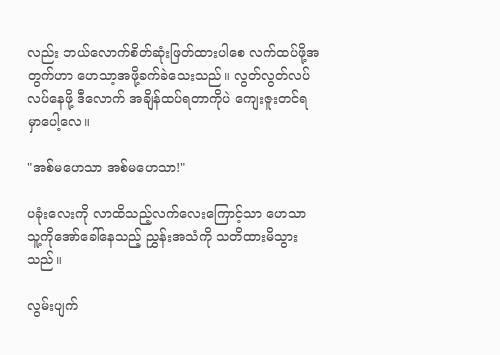လည်း ဘယ်လောက်စိတ်ဆုံးဖြတ်ထားပါစေ လက်ထပ်ဖို့အတွက်ဟာ ဟေသာ့အဖို့ခက်ခဲသေးသည်။ လွတ်လွတ်လပ်လပ်နေဖို့ ဒီလောက် အချိန်ထပ်ရတာကိုပဲ ကျေးဇူးတင်ရမှာပေါ့လေ။

"အစ်မဟေသာ အစ်မဟေသာ!"

ပခုံးလေးကို လာထိသည့်လက်လေးကြောင့်သာ ဟေသာ သူ့ကိုအော်ခေါ်နေသည့် ညွှန်းအသံကို သတိထားမိသွားသည်။

လွမ်းပျက်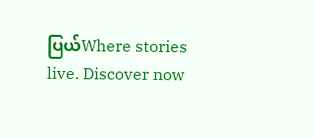ပြယ်Where stories live. Discover now